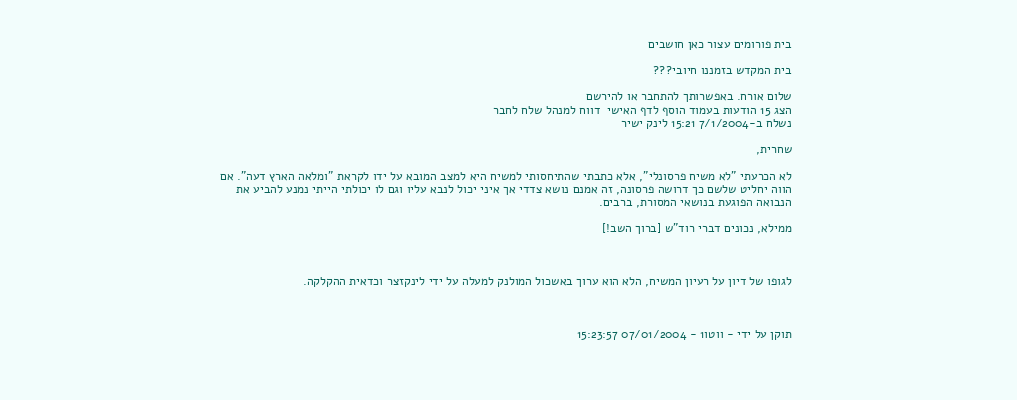בית פורומים עצור כאן חושבים

בית המקדש בזמננו חיובי???

שלום אורח. באפשרותך להתחבר או להירשם
הצג 15 הודעות בעמוד הוסף לדף האישי  דווח למנהל שלח לחבר
נשלח ב-7/1/2004 15:21 לינק ישיר

שחרית,

לא הכרעתי "לא משיח פרסונלי", אלא כתבתי שהתיחסותי למשיח היא למצב המובא על ידו לקראת "ומלאה הארץ דעה". אם הווה יחליט שלשם כך דרושה פרסונה, זה אמנם נושא צדדי אך איני יכול לנבא עליו וגם לו יכולתי הייתי נמנע להביע את הנבואה הפוגעת בנושאי המסורת, ברבים.

ממילא, נכונים דברי רוד"ש [ברוך השב!]



לגופו של דיון על רעיון המשיח, הלא הוא ערוך באשכול המולנק למעלה על ידי לינקזצר וכדאית ההקלקה.



תוקן על ידי - ווטו1 - 07/01/2004 15:23:57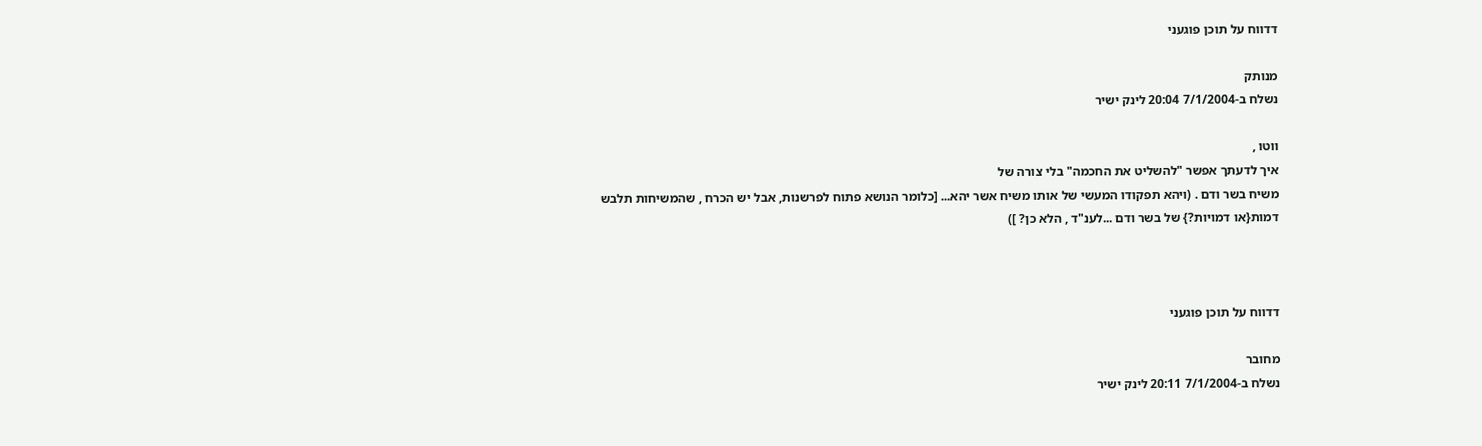דדווח על תוכן פוגעני

מנותק
נשלח ב-7/1/2004 20:04 לינק ישיר

ווטו ,
איך לדעתך אפשר "להשליט את החכמה" בלי צורה של
משיח בשר ודם . (ויהא תפקודו המעשי של אותו משיח אשר יהא... [כלומר הנושא פתוח לפרשנות, אבל יש הכרח , שהמשיחות תלבש דמות{או דמויות?} של בשר ודם ...לענ"ד , הלא כן? ])



דדווח על תוכן פוגעני

מחובר
נשלח ב-7/1/2004 20:11 לינק ישיר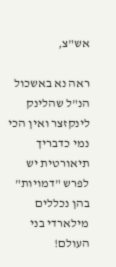אש"צ,

ראה נא באשכול הנ"ל שהלינק לינקזצר ואין הכי נמי כדבריך תיאורטית יש לפרש "דמויות" בהן נכללים מילארדי בני העולם!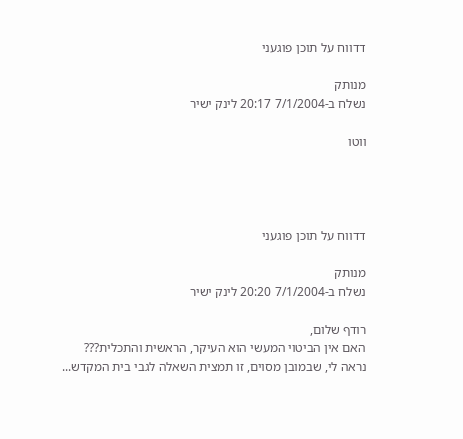דדווח על תוכן פוגעני

מנותק
נשלח ב-7/1/2004 20:17 לינק ישיר

ווטו




דדווח על תוכן פוגעני

מנותק
נשלח ב-7/1/2004 20:20 לינק ישיר

רודף שלום,
האם אין הביטוי המעשי הוא העיקר, הראשית והתכלית???
נראה לי, שבמובן מסוים, זו תמצית השאלה לגבי בית המקדש...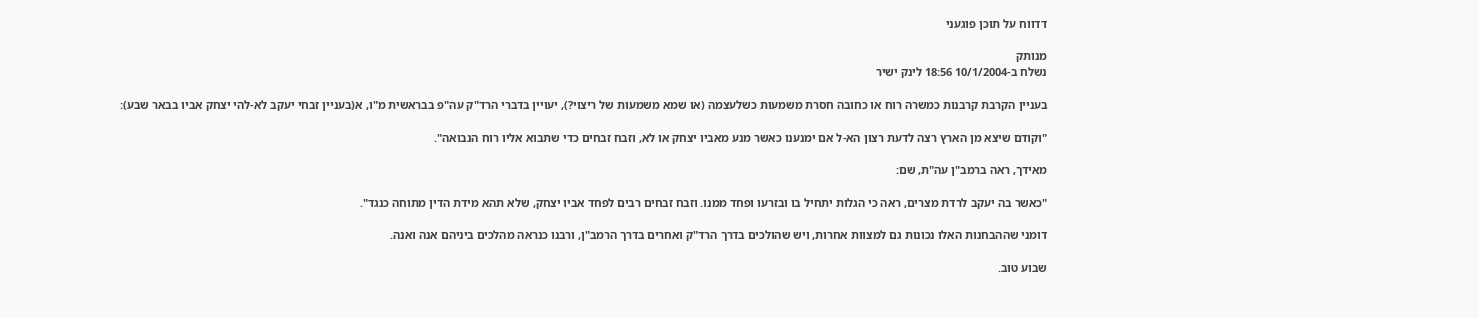דדווח על תוכן פוגעני

מנותק
נשלח ב-10/1/2004 18:56 לינק ישיר

בעניין הקרבת קרבנות כמשרה רוח או כחובה חסרת משמעות כשלעצמה (או שמא משמעות של ריצוי?), יעויין בדברי הרד"ק עה"פ בבראשית מ"ו, א(בעניין זבחי יעקב לא-להי יצחק אביו בבאר שבע):

"וקודם שיצא מן הארץ רצה לדעת רצון הא-ל אם ימנענו כאשר מנע מאביו יצחק או לא, וזבח זבחים כדי שתבוא אליו רוח הנבואה".

מאידך, ראה ברמב"ן עה"ת, שם:

"כאשר בה יעקב לרדת מצרים, ראה כי הגלות יתחיל בו ובזרעו ופחד ממנו. וזבח זבחים רבים לפחד אביו יצחק, שלא תהא מידת הדין מתוחה כנגד".

דומני שההבחנות האלו נכונות גם למצוות אחרות, ויש שהולכים בדרך הרד"ק ואחרים בדרך הרמב"ן, ורבנו כנראה מהלכים ביניהם אנה ואנה.

שבוע טוב.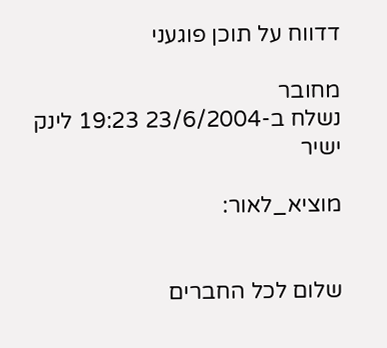דדווח על תוכן פוגעני

מחובר
נשלח ב-23/6/2004 19:23 לינק ישיר

מוציא_לאור:


שלום לכל החברים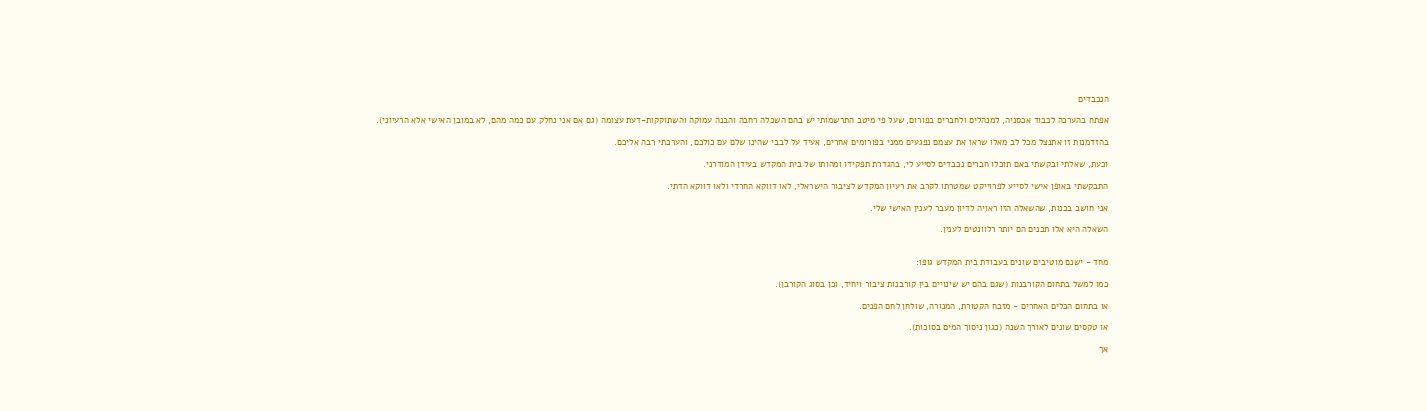הנכבדים

אפתח בהערכה לכבוד אכסניה, למנהלים ולחברים בפורום, שעל פי מיטב התרשמותי יש בהם השכלה רחבה והבנה עמוקה והשתוקקות-דעת עצומה (גם אם אני נחלק עם כמה מהם, לא במובן האישי אלא הרעיוני).

בהזדמנות זו אתנצל מכל לב מאלו שראו את עצמם נפגעים ממני בפורומים אחרים, אעיד על לבבי שהינו שלם עם כולכם, והערכתי רבה אליכם.

וכעת, שאלתי ובקשתי באם תוכלו חברים נכבדים לסייע לי, בהגדרת תפקידו ומהותו של בית המקדש בעידן המודרני.

התבקשתי באופן אישי לסייע לפרוייקט שמטרתו לקרב את רעיון המקדש לציבור הישראלי, לאו דווקא החרדי ולאו דווקא הדתי.

אני חושב בכנות, שהשאלה הזו ראויה לדיון מעבר לענין האישי שלי.

השאלה היא אלו תכנים הם יותר רלוונטים לענין.


מחד - ישנם מוטיבים שונים בעבודת בית המקדש גופו:

כמו למשל בתחום הקורבנות (שגם בהם יש שינויים בין קורבנות ציבור ויחיד, וכן בסוג הקורבן).

או בתחום הכלים האחרים - מזבח הקטורת, המנורה, שולחן לחם הפנים.

או טקסים שונים לאורך השנה (כגון ניסוך המים בסוכות).

אך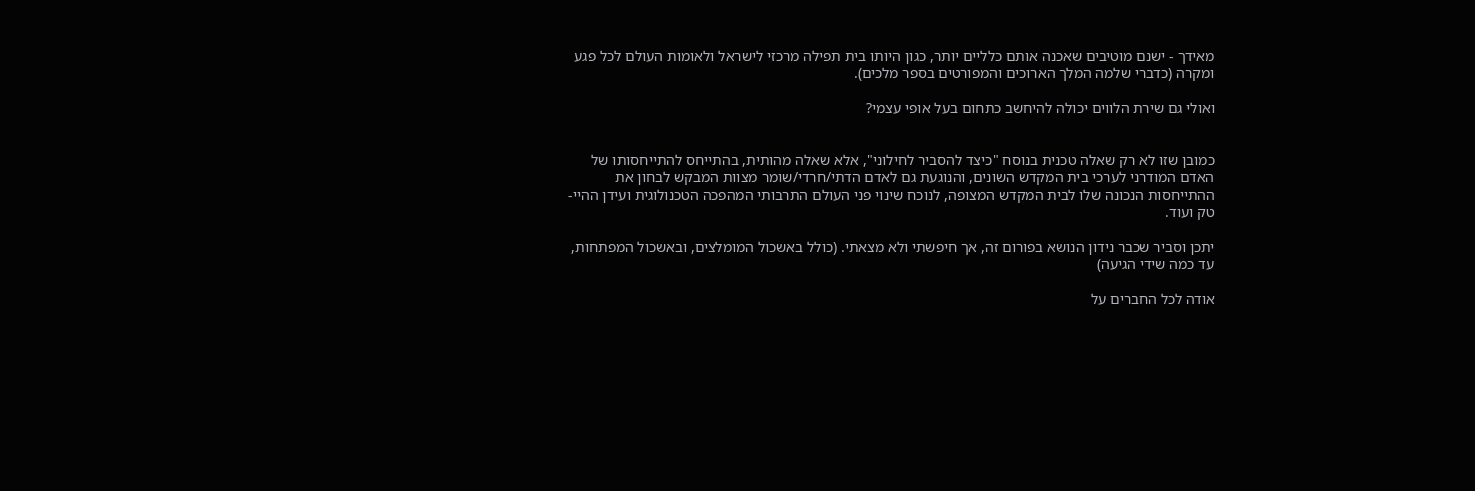מאידך - ישנם מוטיבים שאכנה אותם כלליים יותר, כגון היותו בית תפילה מרכזי לישראל ולאומות העולם לכל פגע ומקרה (כדברי שלמה המלך הארוכים והמפורטים בספר מלכים).

ואולי גם שירת הלווים יכולה להיחשב כתחום בעל אופי עצמי?


כמובן שזו לא רק שאלה טכנית בנוסח "כיצד להסביר לחילוני", אלא שאלה מהותית, בהתייחס להתייחסותו של האדם המודרני לערכי בית המקדש השונים, והנוגעת גם לאדם הדתי/חרדי/שומר מצוות המבקש לבחון את ההתייחסות הנכונה שלו לבית המקדש המצופה, לנוכח שינוי פני העולם התרבותי המהפכה הטכנולוגית ועידן ההיי-טק ועוד.

יתכן וסביר שכבר נידון הנושא בפורום זה, אך חיפשתי ולא מצאתי. (כולל באשכול המומלצים, ובאשכול המפתחות, עד כמה שידי הגיעה)

אודה לכל החברים על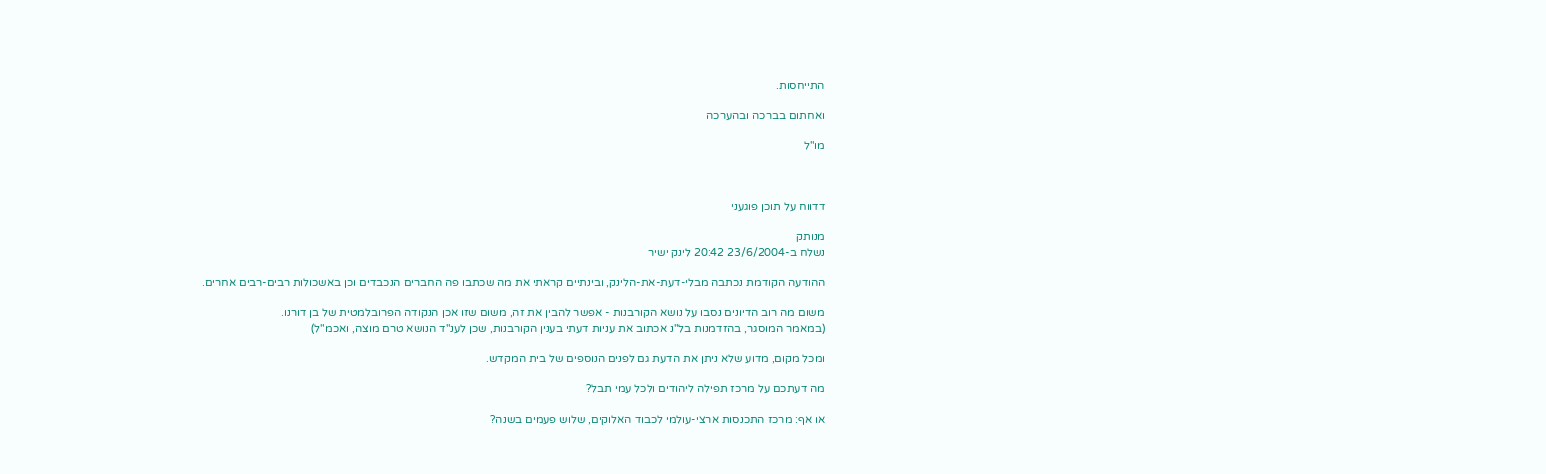התייחסות.

ואחתום בברכה ובהערכה

מו"ל



דדווח על תוכן פוגעני

מנותק
נשלח ב-23/6/2004 20:42 לינק ישיר

ההודעה הקודמת נכתבה מבלי-דעת-את-הלינק, ובינתיים קראתי את מה שכתבו פה החברים הנכבדים וכן באשכולות רבים-רבים אחרים.

משום מה רוב הדיונים נסבו על נושא הקורבנות - אפשר להבין את זה, משום שזו אכן הנקודה הפרובלמטית של בן דורנו.
(במאמר המוסגר, בהזדמנות בל"נ אכתוב את עניות דעתי בענין הקורבנות, שכן לענ"ד הנושא טרם מוצה, ואכמ"ל)

ומכל מקום, מדוע שלא ניתן את הדעת גם לפנים הנוספים של בית המקדש.

מה דעתכם על מרכז תפילה ליהודים ולכל עמי תבל?

או אף: מרכז התכנסות ארצי-עולמי לכבוד האלוקים, שלוש פעמים בשנה?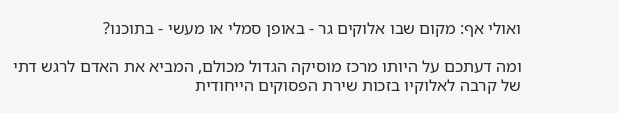ואולי אף: מקום שבו אלוקים גר - באופן סמלי או מעשי - בתוכנו?

ומה דעתכם על היותו מרכז מוסיקה הגדול מכולם, המביא את האדם לרגש דתי של קרבה לאלוקיו בזכות שירת הפסוקים הייחודית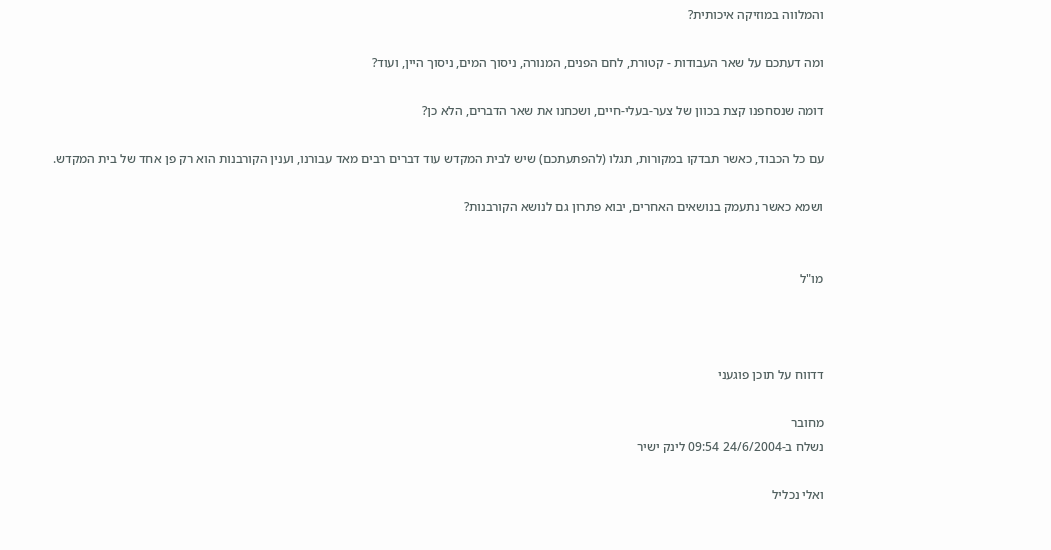והמלווה במוזיקה איכותית?

ומה דעתכם על שאר העבודות - קטורת, לחם הפנים, המנורה, ניסוך המים, ניסוך היין, ועוד?

דומה שנסחפנו קצת בכוון של צער-בעלי-חיים, ושכחנו את שאר הדברים, הלא כן?

עם כל הכבוד, כאשר תבדקו במקורות, תגלו (להפתעתכם) שיש לבית המקדש עוד דברים רבים מאד עבורנו, וענין הקורבנות הוא רק פן אחד של בית המקדש.

ושמא כאשר נתעמק בנושאים האחרים, יבוא פתרון גם לנושא הקורבנות?


מו"ל



דדווח על תוכן פוגעני

מחובר
נשלח ב-24/6/2004 09:54 לינק ישיר

ואלי נכליל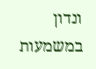ונדון במשמעות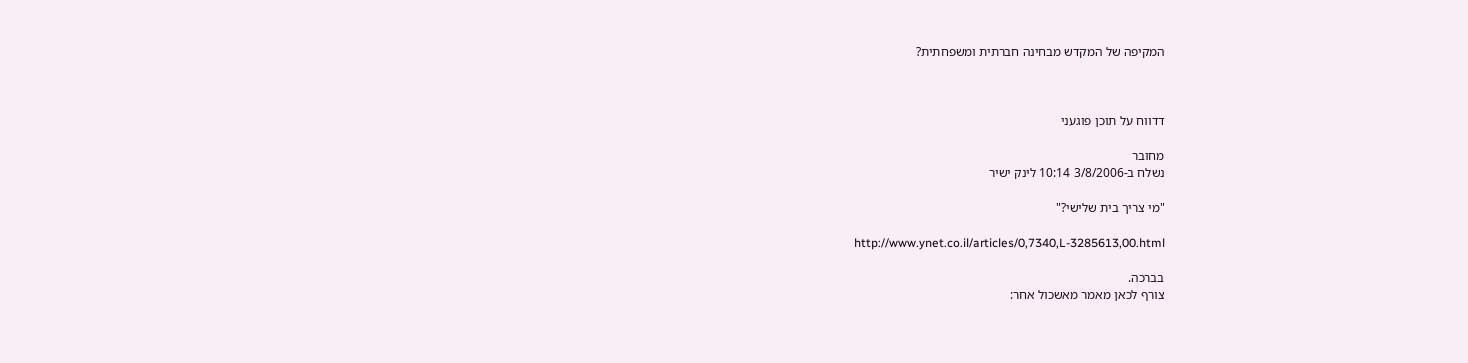המקיפה של המקדש מבחינה חברתית ומשפחתית?



דדווח על תוכן פוגעני

מחובר
נשלח ב-3/8/2006 10:14 לינק ישיר

"מי צריך בית שלישי?"

http://www.ynet.co.il/articles/0,7340,L-3285613,00.html

בברכה.
צורף לכאן מאמר מאשכול אחר: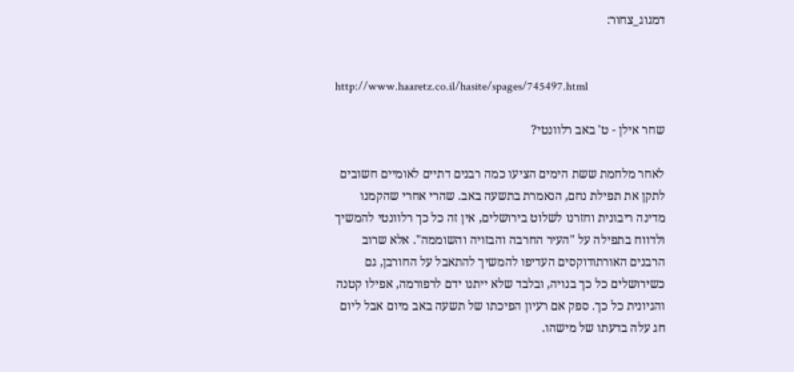דמגוג_צחור:


http://www.haaretz.co.il/hasite/spages/745497.html

שחר אילן - ט' באב רלוונטי?

לאחר מלחמת ששת הימים הציעו כמה רבנים דתיים לאומיים חשובים לתקן את תפילת נחם, הנאמרת בתשעה באב. שהרי אחרי שהקמנו מדינה ריבונית וחזרנו לשלוט בירושלים, אין זה כל כך רלוונטי להמשיך ולדווח בתפילה על "העיר החרבה והבזויה והשוממה". אלא שרוב הרבנים האורתודוקסים העדיפו להמשיך להתאבל על החורבן, גם כשירושלים כל כך בנויה, ובלבד שלא ייתנו ידם לרפורמה, אפילו קטנה והגיונית כל כך. ספק אם רעיון הפיכתו של תשעה באב מיום אבל ליום חג עלה בדעתו של מישהו.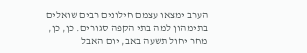הערב ימצאו עצמם חילונים רבים שואלים בתימהון למה בתי הקפה סגורים. כן, כן, מחר יחול תשעה באב, יום האבל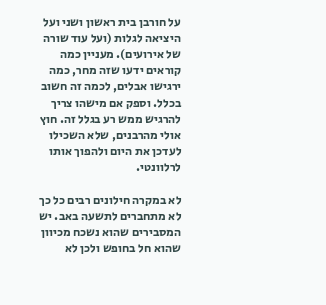על חורבן בית ראשון ושני ועל היציאה לגלות (ועל עוד שורה של אירועים). מעניין כמה קוראים ידעו שזה מחר, כמה ירגישו אבלים, לכמה זה חשוב בכלל. וספק אם מישהו צריך להרגיש ממש רע בגלל זה. חוץ אולי מהרבנים, שלא השכילו לעדכן את היום ולהפוך אותו לרלוונטי.

לא במקרה חילונים רבים כל כך לא מתחברים לתשעה באב. יש המסבירים שהוא נשכח מכיוון שהוא חל בחופש ולכן לא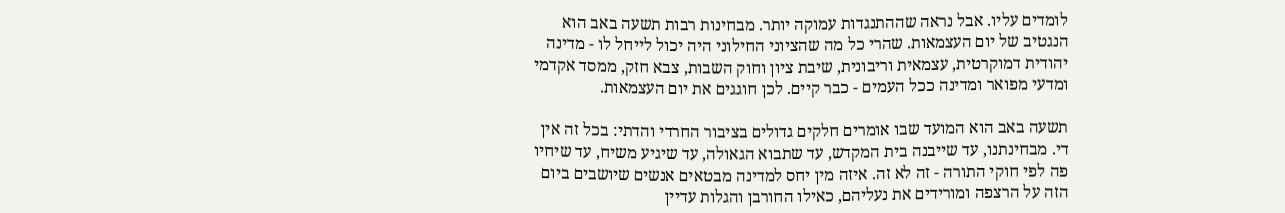לומדים עליו. אבל נראה שההתנגדות עמוקה יותר. מבחינות רבות תשעה באב הוא הנגטיב של יום העצמאות. שהרי כל מה שהציוני החילוני היה יכול לייחל לו - מדינה יהודית דמוקרטית, עצמאית וריבונית, שיבת ציון וחוק השבות, צבא חזק, ממסד אקדמי ומדעי מפואר ומדינה ככל העמים - כבר קיים. לכן חוגגים את יום העצמאות.

תשעה באב הוא המועד שבו אומרים חלקים גדולים בציבור החרדי והדתי: בכל זה אין די. מבחינתנו, עד שייבנה בית המקדש, עד שתבוא הגאולה, עד שיגיע משיח, עד שיחיו פה לפי חוקי התורה - זה לא זה. איזה מין יחס למדינה מבטאים אנשים שיושבים ביום הזה על הרצפה ומורידים את נעליהם, כאילו החורבן והגלות עדיין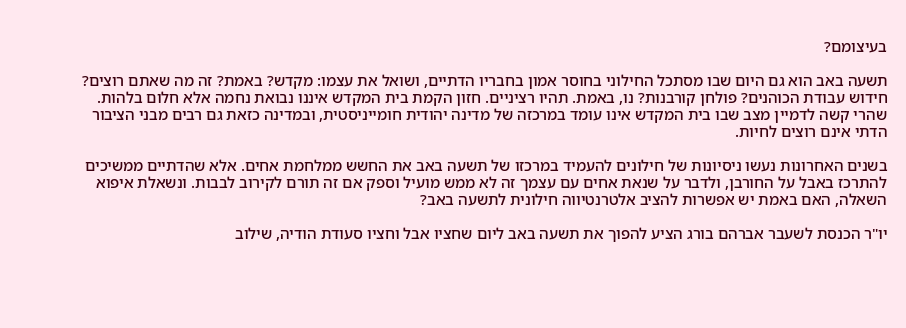בעיצומם?

תשעה באב הוא גם היום שבו מסתכל החילוני בחוסר אמון בחבריו הדתיים, ושואל את עצמו: מקדש? באמת? זה מה שאתם רוצים? חידוש עבודת הכוהנים? פולחן קורבנות? נו, באמת. תהיו רציניים. חזון הקמת בית המקדש איננו נבואת נחמה אלא חלום בלהות. שהרי קשה לדמיין מצב שבו בית המקדש אינו עומד במרכזה של מדינה יהודית חומייניסטית, ובמדינה כזאת גם רבים מבני הציבור הדתי אינם רוצים לחיות.

בשנים האחרונות נעשו ניסיונות של חילונים להעמיד במרכזו של תשעה באב את החשש ממלחמת אחים. אלא שהדתיים ממשיכים להתרכז באבל על החורבן, ולדבר על שנאת אחים עם עצמך זה לא ממש מועיל וספק אם זה תורם לקירוב לבבות. ונשאלת איפוא השאלה, האם באמת יש אפשרות להציב אלטרנטיווה חילונית לתשעה באב?

יו"ר הכנסת לשעבר אברהם בורג הציע להפוך את תשעה באב ליום שחציו אבל וחציו סעודת הודיה, שילוב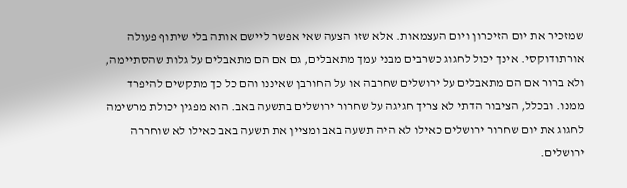שמזכיר את יום הזיכרון ויום העצמאות. אלא שזו הצעה שאי אפשר ליישם אותה בלי שיתוף פעולה אורתודוקסי. אינך יכול לחגוג כשרבים מבני עמך מתאבלים, גם אם הם מתאבלים על גלות שהסתיימה, ולא ברור אם הם מתאבלים על ירושלים שחרבה או על החורבן שאיננו והם כל כך מתקשים להיפרד ממנו. ובכלל, הציבור הדתי לא צריך חגיגה על שחרור ירושלים בתשעה באב. הוא מפגין יכולת מרשימה לחגוג את יום שחרור ירושלים כאילו לא היה תשעה באב ומציין את תשעה באב כאילו לא שוחררה ירושלים.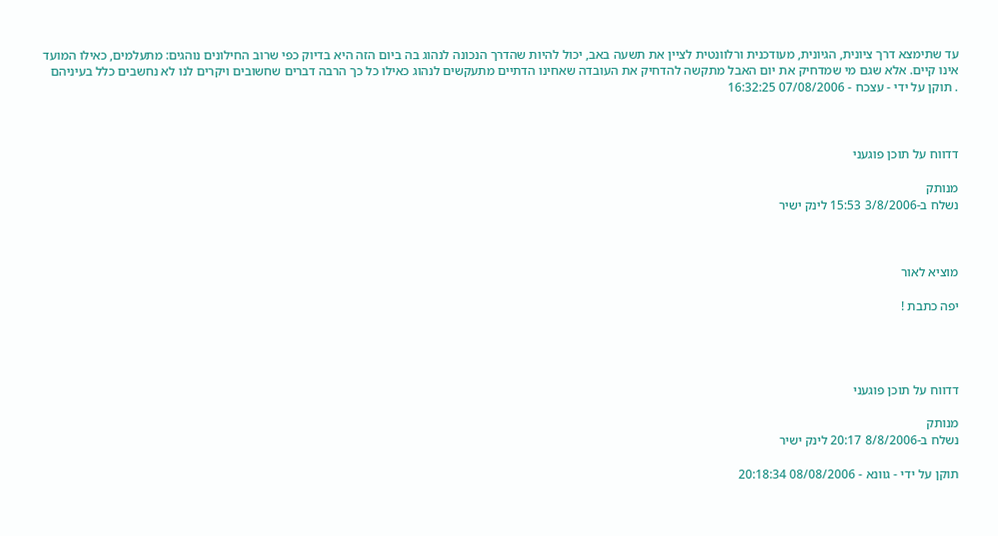עד שתימצא דרך ציונית, הגיונית, מעודכנית ורלוונטית לציין את תשעה באב, יכול להיות שהדרך הנכונה לנהוג בה ביום הזה היא בדיוק כפי שרוב החילונים נוהגים: מתעלמים, כאילו המועד אינו קיים. אלא שגם מי שמדחיק את יום האבל מתקשה להדחיק את העובדה שאחינו הדתיים מתעקשים לנהוג כאילו כל כך הרבה דברים שחשובים ויקרים לנו לא נחשבים כלל בעיניהם
. תוקן על ידי - עצכח - 07/08/2006 16:32:25



דדווח על תוכן פוגעני

מנותק
נשלח ב-3/8/2006 15:53 לינק ישיר



מוציא לאור

יפה כתבת !




דדווח על תוכן פוגעני

מנותק
נשלח ב-8/8/2006 20:17 לינק ישיר

תוקן על ידי - גוונא - 08/08/2006 20:18:34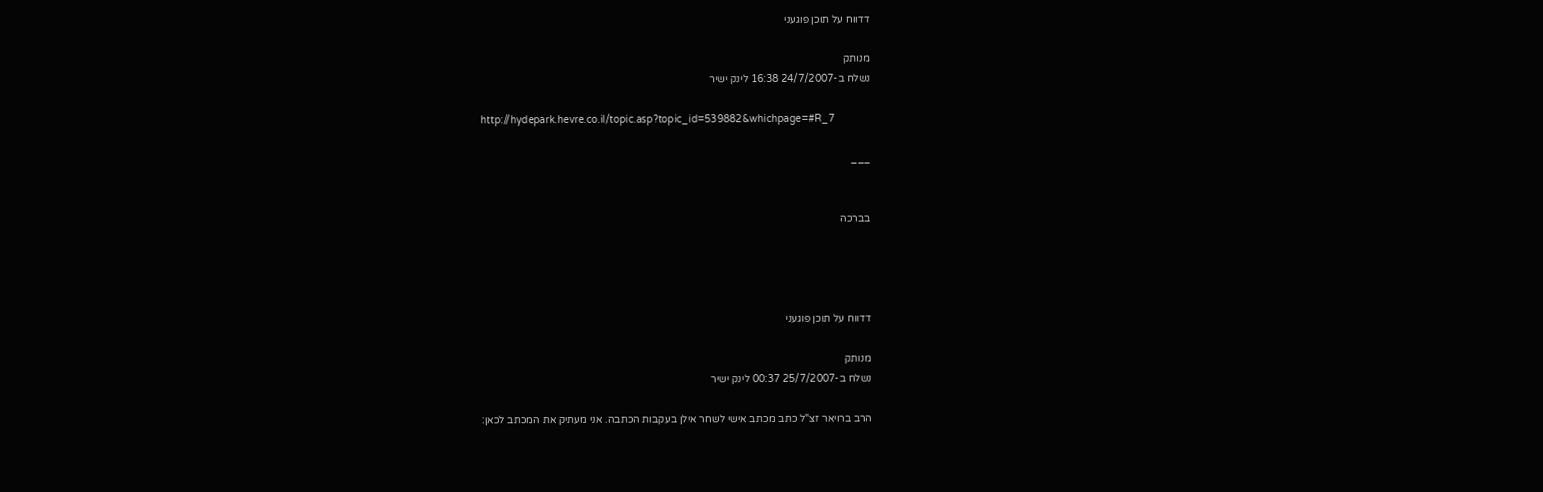דדווח על תוכן פוגעני

מנותק
נשלח ב-24/7/2007 16:38 לינק ישיר

http://hydepark.hevre.co.il/topic.asp?topic_id=539882&whichpage=#R_7

___


בברכה




דדווח על תוכן פוגעני

מנותק
נשלח ב-25/7/2007 00:37 לינק ישיר

הרב ברויאר זצ"ל כתב מכתב אישי לשחר אילן בעקבות הכתבה. אני מעתיק את המכתב לכאן: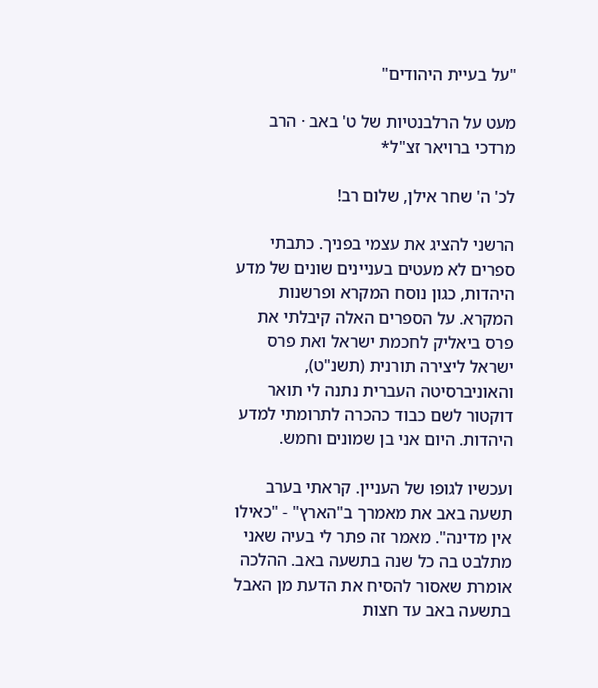"על בעיית היהודים"

מעט על הרלבנטיות של ט' באב · הרב מרדכי ברויאר זצ"ל*

לכ' ה' שחר אילן, שלום רב!

הרשני להציג את עצמי בפניך. כתבתי ספרים לא מעטים בעניינים שונים של מדע היהדות, כגון נוסח המקרא ופרשנות המקרא. על הספרים האלה קיבלתי את פרס ביאליק לחכמת ישראל ואת פרס ישראל ליצירה תורנית (תשנ"ט), והאוניברסיטה העברית נתנה לי תואר דוקטור לשם כבוד כהכרה לתרומתי למדע היהדות. היום אני בן שמונים וחמש.

ועכשיו לגופו של העניין. קראתי בערב תשעה באב את מאמרך ב"הארץ" - "כאילו אין מדינה". מאמר זה פתר לי בעיה שאני מתלבט בה כל שנה בתשעה באב. ההלכה אומרת שאסור להסיח את הדעת מן האבל בתשעה באב עד חצות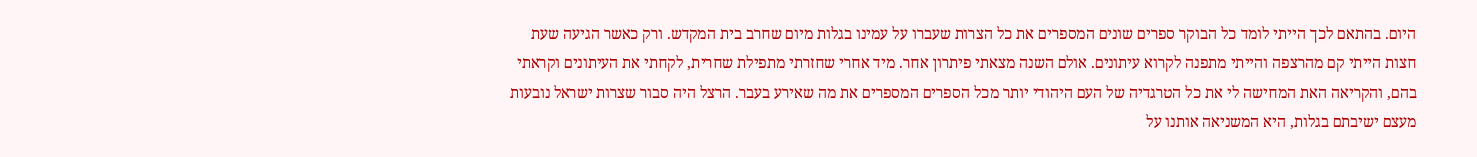היום. בהתאם לכך הייתי לומד כל הבוקר ספרים שונים המספרים את כל הצרות שעברו על עמינו בגלות מיום שחרב בית המקדש. ורק כאשר הגיעה שעת חצות הייתי קם מהרצפה והייתי מתפנה לקרוא עיתונים. אולם השנה מצאתי פיתרון אחר. מיד אחרי שחזרתי מתפילת שחרית, לקחתי את העיתונים וקראתי בהם, והקריאה האת המחישה לי את כל הטרגדיה של העם היהודי יותר מכל הספרים המספרים את מה שאירע בעבר. הרצל היה סבור שצרות ישראל נובעות מעצם ישיבתם בגלות, היא המשניאה אותנו על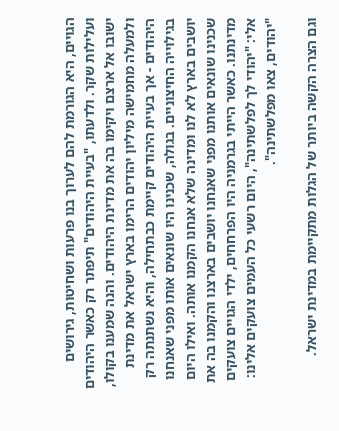הגויים, היא הגורמת להם לערוך בנו פרעות ושחיטות, גירושים ועלילות שקר. ולדעתו, "בעיית היהודים" תיפתר רק כאשר היהודים ישובו אל ארצם ויקימו בה את מדינת היהודים. והנה שמענו בקולו, ולמעלה מחמישה מיליון יהודים הרימו בארץ ישראל את מדינת היהודים - אך בעיית היהודים קיימת כבתחילה, והיא נשתנתה רק בגילוייה החיצוניים. בגולה, שכנינו היו שונאים אותו מפני שאנחנו יושבים בארץ לא לנו ומדינה שלא אנחנו הקמנו אותה. ואילו היום שכנינו שונאים אותנו מפני שאנחנו יושבים בארצנו והקמנו בה את מדינתנו. כאשר הייתי בגרמניה היו הפרחחים, ילדי הגויים צועקים אלי: "יהודי לך לפלשתינה", היום רשעי כל העמים צועקים אלינו: "יהודים, צאו מפלשתינה".

וגם הצרה הקשה ביותר של הגלות מתקיימת במדינת ישראל.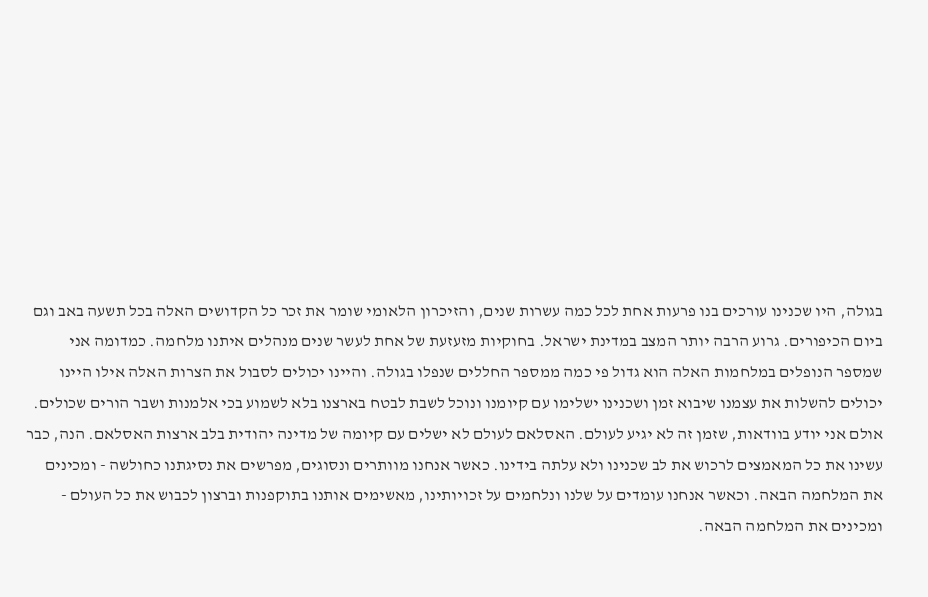בגולה, היו שכנינו עורכים בנו פרעות אחת לכל כמה עשרות שנים, והזיכרון הלאומי שומר את זכר כל הקדושים האלה בכל תשעה באב וגם ביום הכיפורים. גרוע הרבה יותר המצב במדינת ישראל. בחוקיות מזעזעת של אחת לעשר שנים מנהלים איתנו מלחמה. כמדומה אני שמספר הנופלים במלחמות האלה הוא גדול פי כמה ממספר החללים שנפלו בגולה. והיינו יכולים לסבול את הצרות האלה אילו היינו יכולים להשלות את עצמנו שיבוא זמן ושכנינו ישלימו עם קיומנו ונוכל לשבת לבטח בארצנו בלא לשמוע בכי אלמנות ושבר הורים שכולים. אולם אני יודע בוודאות, שזמן זה לא יגיע לעולם. האסלאם לעולם לא ישלים עם קיומה של מדינה יהודית בלב ארצות האסלאם. הנה, כבר עשינו את כל המאמצים לרכוש את לב שכנינו ולא עלתה בידינו. כאשר אנחנו מוותרים ונסוגים, מפרשים את נסיגתנו כחולשה - ומכינים את המלחמה הבאה. וכאשר אנחנו עומדים על שלנו ונלחמים על זכויותינו, מאשימים אותנו בתוקפנות וברצון לכבוש את כל העולם - ומכינים את המלחמה הבאה.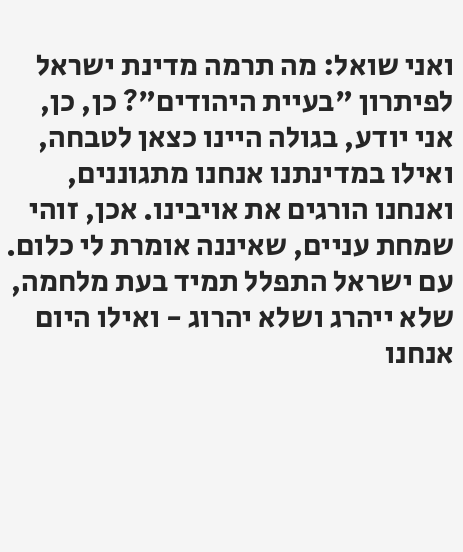ואני שואל: מה תרמה מדינת ישראל לפיתרון "בעיית היהודים"? כן, כן, אני יודע, בגולה היינו כצאן לטבחה, ואילו במדינתנו אנחנו מתגוננים, ואנחנו הורגים את אויבינו. אכן, זוהי שמחת עניים, שאיננה אומרת לי כלום. עם ישראל התפלל תמיד בעת מלחמה, שלא ייהרג ושלא יהרוג - ואילו היום אנחנו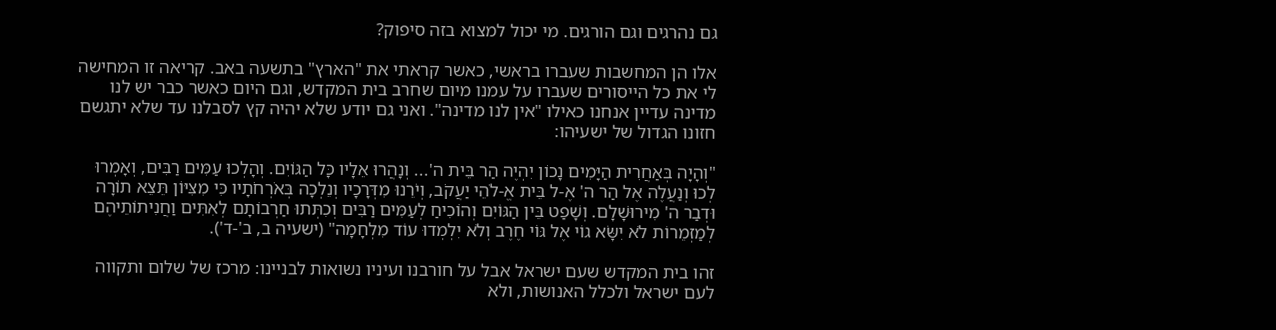גם נהרגים וגם הורגים. מי יכול למצוא בזה סיפוק?

אלו הן המחשבות שעברו בראשי, כאשר קראתי את "הארץ" בתשעה באב. קריאה זו המחישה לי את כל הייסורים שעברו על עמנו מיום שחרב בית המקדש, וגם היום כאשר כבר יש לנו מדינה עדיין אנחנו כאילו "אין לנו מדינה". ואני גם יודע שלא יהיה קץ לסבלנו עד שלא יתגשם חזונו הגדול של ישעיהו:

"וְהָיָה בְּאַחֲרִית הַיָּמִים נָכוֹן יִהְיֶה הַר בֵּית ה'... וְנָהֲרוּ אֵלָיו כָּל הַגּוֹיִם. וְהָלְכוּ עַמִּים רַבִּים, וְאָמְרוּ לְכוּ וְנַעֲלֶה אֶל הַר ה' אֶ-ל בֵּית אֱ-לֹהֵי יַעֲקֹב, וְיֹרֵנוּ מִדְּרָכָיו וְנֵלְכָה בְּאֹרְחֹתָיו כִּי מִצִּיּוֹן תֵּצֵא תוֹרָה וּדְבַר ה' מִירוּשָׁלִָם. וְשָׁפַט בֵּין הַגּוֹיִם וְהוֹכִיחַ לְעַמִּים רַבִּים וְכִתְּתוּ חַרְבוֹתָם לְאִתִּים וַחֲנִיתוֹתֵיהֶם לְמַזְמֵרוֹת לֹא יִשָּׂא גוֹי אֶל גּוֹי חֶרֶב וְלֹא יִלְמְדוּ עוֹד מִלְחָמָה" (ישעיה ב, ב'-ד').

זהו בית המקדש שעם ישראל אבל על חורבנו ועיניו נשואות לבניינו: מרכז של שלום ותקווה לעם ישראל ולכלל האנושות, ולא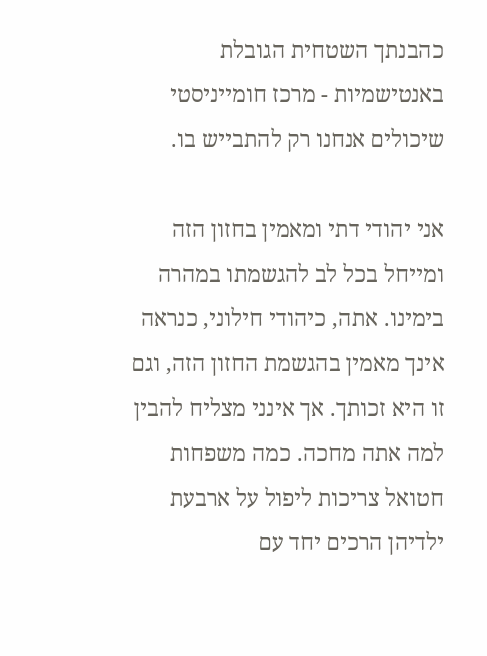כהבנתך השטחית הגובלת באנטישמיות - מרכז חומייניסטי שיכולים אנחנו רק להתבייש בו.

אני יהודי דתי ומאמין בחזון הזה ומייחל בכל לב להגשמתו במהרה בימינו. אתה, כיהודי חילוני, כנראה אינך מאמין בהגשמת החזון הזה, וגם זו היא זכותך. אך אינני מצליח להבין למה אתה מחכה. כמה משפחות חטואל צריכות ליפול על ארבעת ילדיהן הרכים יחד עם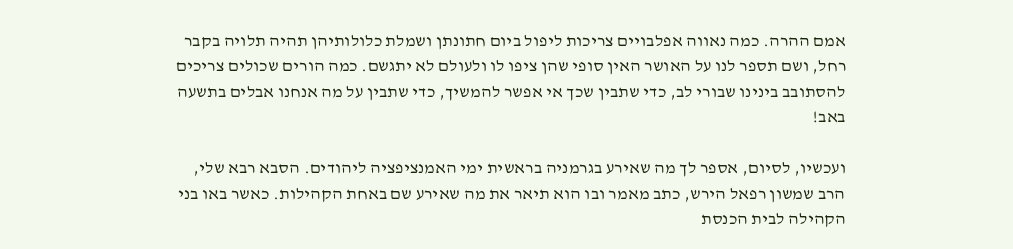אמם ההרה. כמה נאווה אפלבויים צריכות ליפול ביום חתונתן ושמלת כלולותיהן תהיה תלויה בקבר רחל, ושם תספר לנו על האושר האין סופי שהן ציפו לו ולעולם לא יתגשם. כמה הורים שכולים צריכים להסתובב בינינו שבורי לב, כדי שתבין שכך אי אפשר להמשיך, כדי שתבין על מה אנחנו אבלים בתשעה באב!

ועכשיו, לסיום, אספר לך מה שאירע בגרמניה בראשית ימי האמנציפציה ליהודים. הסבא רבא שלי, הרב שמשון רפאל הירש, כתב מאמר ובו הוא תיאר את מה שאירע שם באחת הקהילות. כאשר באו בני הקהילה לבית הכנסת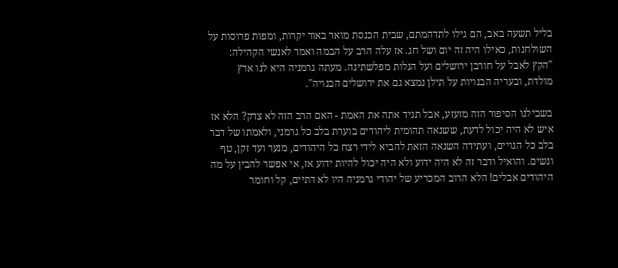בליל תשעה באב, הם גילו לתדהמתם, שבית הכנסת מואר באור יקרות, ומפות פרוסות על השולחנות, כאילו היה זה יום ושל חג. אז עלה הרב על הבמה ואמר לאנשי הקהילה: "הקץ לאבל על חורבן ירושלים ועל הגלות מפלשתינה. מעתה גרמניה היא לנו ארץ מולדת, ובעריה הבנויות על תילן נמצא גם את ירושלים הבנויה".

בשבילנו הסיפור הזה מזעזע, אבל תגיד אתה את האמת - האם הרב הזה לא צדק? הלא אז איש לא היה יכול לדעת, ששנאה תהומית ליהודים בוערת בלב כל גרמני, ולאמתו של דבר בלב כל הגויים, ועתידה השנאה הזאת להביא לידי רצח כל היהודים, מנער ועד זקן, טף ונשים. והואיל ודבר זה לא היה ידוע ולא היה יכול להיות ידוע אז, אי אפשר להבין על מה היהודים אבלים! הלא הרוב המכריע של יהודי גרמניה היו לא דתיים, קל וחומר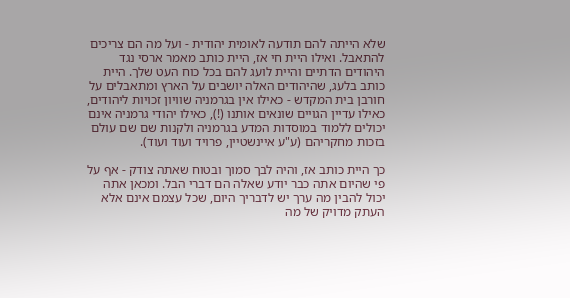שלא הייתה להם תודעה לאומית יהודית - ועל מה הם צריכים להתאבל. ואילו היית חי אז, היית כותב מאמר ארסי נגד היהודים הדתיים והיית לועג להם בכל כוח העט שלך. היית כותב בלעג, שהיהודים האלה יושבים על הארץ ומתאבלים על חורבן בית המקדש - כאילו אין בגרמניה שוויון זכויות ליהודים, כאילו עדיין הגויים שונאים אותנו (!), כאילו יהודי גרמניה אינם יכולים ללמוד במוסדות המדע בגרמניה ולקנות שם שם עולם בזכות מחקריהם (ע"ע איינשטיין, פרויד ועוד ועוד).

כך היית כותב אז, והיה לבך סמוך ובטוח שאתה צודק - אף על פי שהיום אתה כבר יודע שאלה הם דברי הבל. ומכאן אתה יכול להבין מה ערך יש לדבריך היום, שכל עצמם אינם אלא העתק מדויק של מה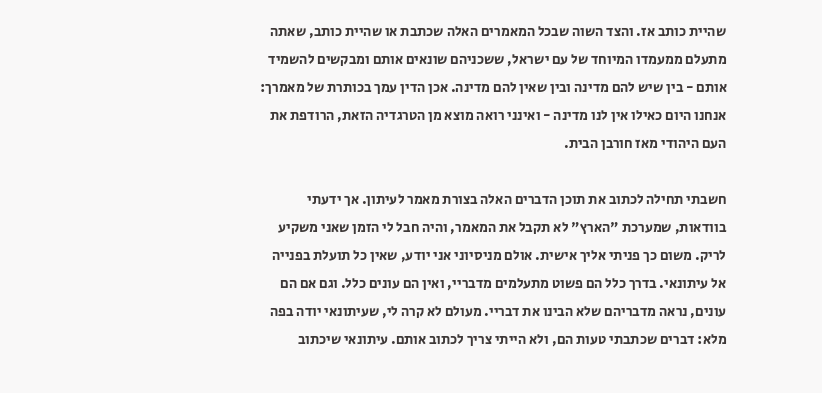שהיית כותב אז. והצד השוה שבכל המאמרים האלה שכתבת או שהיית כותב, שאתה מתעלם ממעמדו המיוחד של עם ישראל, ששכניהם שונאים אותם ומבקשים להשמיד אותם - בין שיש להם מדינה ובין שאין להם מדינה. אכן הדין עמך בכותרת של מאמרך: אנחנו היום כאילו אין לנו מדינה - ואינני רואה מוצא מן הטרגדיה הזאת, הרודפת את העם היהודי מאז חורבן הבית.

חשבתי תחילה לכתוב את תוכן הדברים האלה בצורת מאמר לעיתון. אך ידעתי בוודאות, שמערכת "הארץ" לא תקבל את המאמר, והיה חבל לי הזמן שאני משקיע לריק. משום כך פניתי אליך אישית. אולם מניסיוני אני יודע, שאין כל תועלת בפנייה אל עיתונאי. בדרך כלל הם פשוט מתעלמים מדבריי, ואין הם עונים כלל. וגם אם הם עונים, נראה מדבריהם שלא הבינו את דבריי. מעולם לא קרה לי, שעיתונאי יודה בפה מלא: דברים שכתבתי טעות הם, ולא הייתי צריך לכתוב אותם. עיתונאי שיכתוב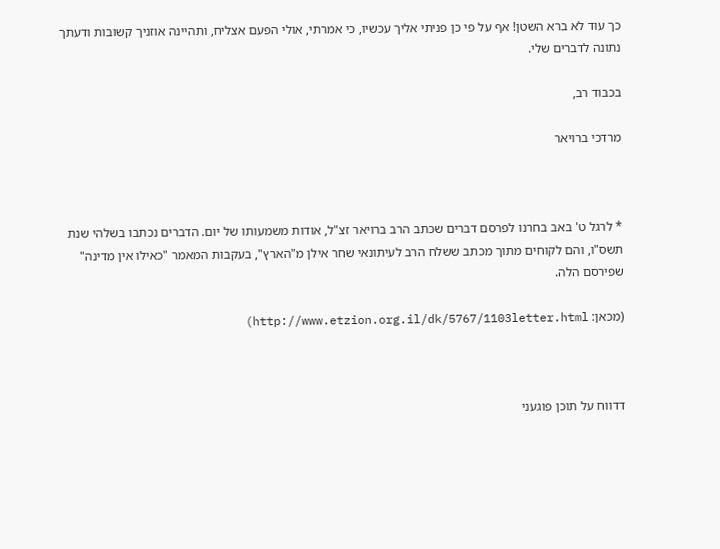כך עוד לא ברא השטן! אף על פי כן פניתי אליך עכשיו, כי אמרתי, אולי הפעם אצליח, ותהיינה אוזניך קשובות ודעתך נתונה לדברים שלי.

בכבוד רב,

מרדכי ברויאר



* לרגל ט' באב בחרנו לפרסם דברים שכתב הרב ברויאר זצ"ל, אודות משמעותו של יום. הדברים נכתבו בשלהי שנת תשס"ו, והם לקוחים מתוך מכתב ששלח הרב לעיתונאי שחר אילן מ"הארץ", בעקבות המאמר "כאילו אין מדינה" שפירסם הלה.

(מכאן: http://www.etzion.org.il/dk/5767/1103letter.html)



דדווח על תוכן פוגעני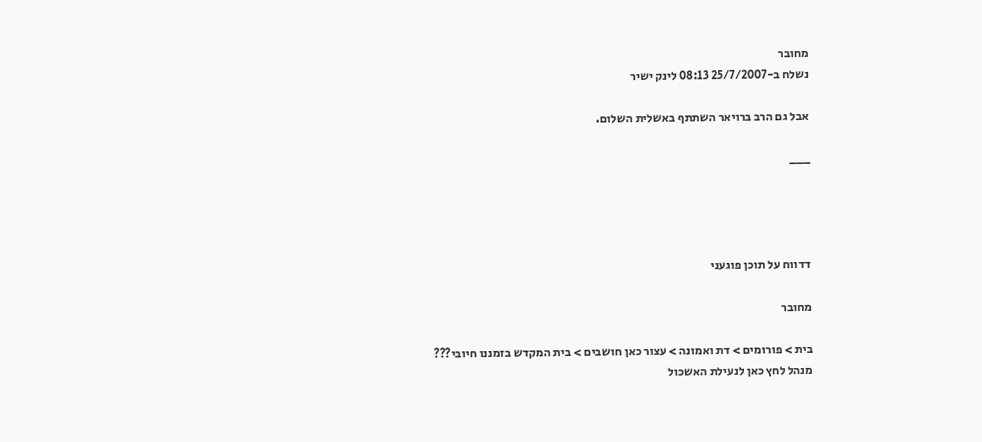מחובר
נשלח ב-25/7/2007 08:13 לינק ישיר

אבל גם הרב ברויאר השתתף באשלית השלום.

___




דדווח על תוכן פוגעני

מחובר

בית > פורומים > דת ואמונה > עצור כאן חושבים > בית המקדש בזמננו חיובי???
מנהל לחץ כאן לנעילת האשכול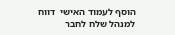הוסף לעמוד האישי  דווח למנהל שלח לחבר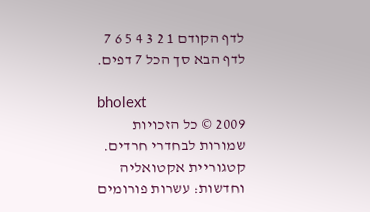לדף הקודם 1 2 3 4 5 6 7 לדף הבא סך הכל 7 דפים.

bholext
2009 © כל הזכויות שמורות לבחדרי חרדים. קטגוריית אקטואליה וחדשות: עשרות פורומים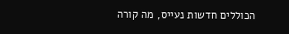הכוללים חדשות נעייס, מה קורה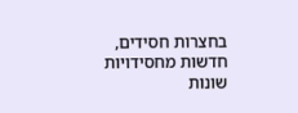בחצרות חסידים, חדשות מחסידויות שונות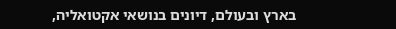בארץ ובעולם, דיונים בנושאי אקטואליה,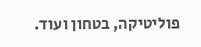פוליטיקה, בטחון ועוד.